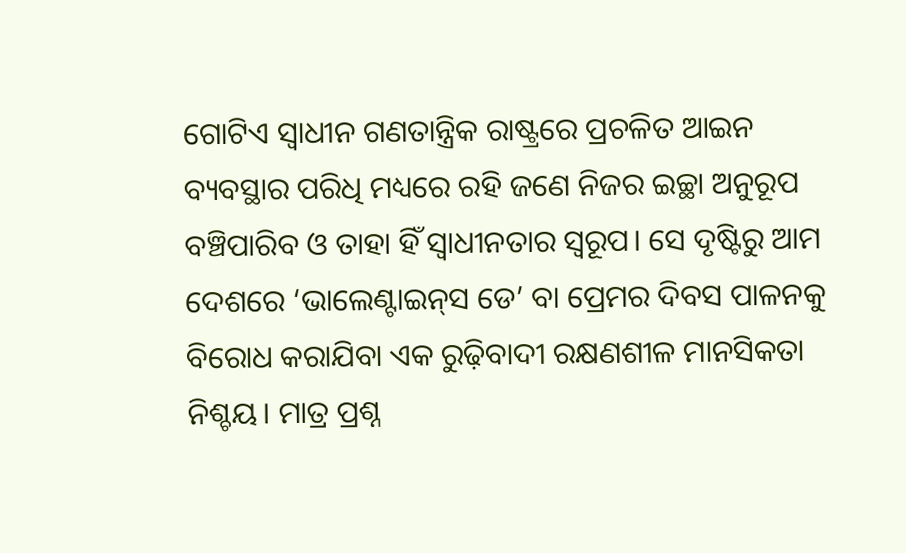ଗୋଟିଏ ସ୍ବାଧୀନ ଗଣତାନ୍ତ୍ରିକ ରାଷ୍ଟ୍ରରେ ପ୍ରଚଳିତ ଆଇନ ବ୍ୟବସ୍ଥାର ପରିଧି ମଧ୍ୟରେ ରହି ଜଣେ ନିଜର ଇଚ୍ଛା ଅନୁରୂପ ବଞ୍ଚିପାରିବ ଓ ତାହା ହିଁ ସ୍ବାଧୀନତାର ସ୍ବରୂପ। ସେ ଦୃଷ୍ଟିରୁ ଆମ ଦେଶରେ ‘ଭାଲେଣ୍ଟାଇନ୍‌ସ ଡେ’ ବା ପ୍ରେମର ଦିବସ ପାଳନକୁ ବିରୋଧ କରାଯିବା ଏକ ରୁଢ଼ିବାଦୀ ରକ୍ଷଣଶୀଳ ମାନସିକତା ନିଶ୍ଚୟ। ମାତ୍ର ପ୍ରଶ୍ନ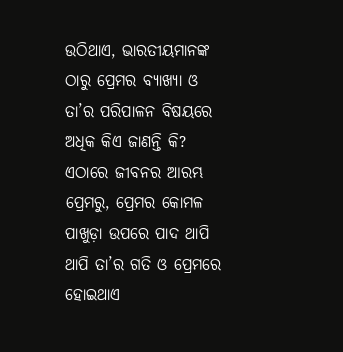ଉଠିଥାଏ, ଭାରତୀୟମାନଙ୍କ ଠାରୁ ପ୍ରେମର ବ୍ୟାଖ୍ୟା ଓ ତା’ର ପରିପାଳନ ବିଷୟରେ ଅଧିକ କିଏ ଜାଣନ୍ତି କି? ଏଠାରେ ଜୀବନର ଆରମ୍ଭ ପ୍ରେମରୁ, ପ୍ରେମର କୋମଳ ପାଖୁଡ଼ା ଉପରେ ପାଦ ଥାପି ଥାପି ତା’ର ଗତି ଓ ପ୍ରେମରେ ହୋଇଥାଏ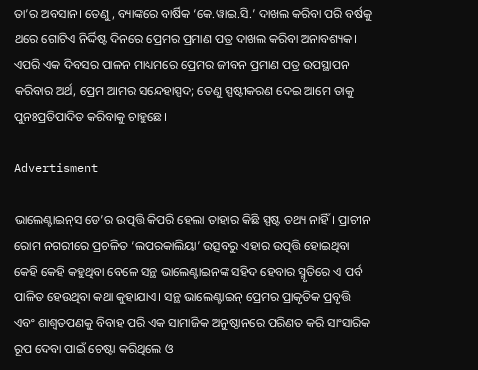ତା’ର ଅବସାନ। ତେଣୁ, ବ୍ୟାଙ୍କରେ ବାର୍ଷିକ ‘କେ.ୱାଇ.ସି.’ ଦାଖଲ କରିବା ପରି ବର୍ଷକୁ ଥରେ ଗୋଟିଏ ନିର୍ଦ୍ଦିଷ୍ଟ ଦିନରେ ପ୍ରେମର ପ୍ରମାଣ ପତ୍ର ଦାଖଲ କରିବା ଅନାବଶ୍ୟକ। ଏପରି ଏକ ଦିବସର ପାଳନ ମାଧ୍ୟମରେ ପ୍ରେମର ଜୀବନ ପ୍ରମାଣ ପତ୍ର ଉପସ୍ଥାପନ କରିବାର ଅର୍ଥ, ପ୍ରେମ ଆମର ସନ୍ଦେହାସ୍ପଦ; ତେଣୁ ସ୍ପଷ୍ଟୀକରଣ ଦେଇ ଆମେ ତାକୁ ପୁନଃପ୍ରତିପାଦିତ କରିବାକୁ ଚାହୁଛେ।

Advertisment

ଭାଲେଣ୍ଟାଇନ୍‌ସ ଡେ’ର ଉତ୍ପତ୍ତି କିପରି ହେଲା ତାହାର କିଛି ସ୍ପଷ୍ଟ ତଥ୍ୟ ନାହିଁ। ପ୍ରାଚୀନ ରୋମ ନଗରୀରେ ପ୍ରଚଳିତ ‘ଲପରକାଲିୟା’ ଉତ୍ସବରୁ ଏହାର ଉତ୍ପତ୍ତି ହୋଇଥିବା କେହି କେହି କହୁଥିବା ବେଳେ ସନ୍ଥ ଭାଲେଣ୍ଟାଇନଙ୍କ ସହିଦ ହେବାର ସ୍ମୃତିରେ ଏ ପର୍ବ ପାଳିତ ହେଉଥିବା କଥା କୁହାଯାଏ। ସନ୍ଥ ଭାଲେଣ୍ଟାଇନ୍ ପ୍ରେମର ପ୍ରାକୃତିକ ପ୍ରବୃତ୍ତି ଏବଂ ଶାଶ୍ବତପଣକୁ ବିବାହ ପରି ଏକ ସାମାଜିକ ଅନୁଷ୍ଠାନରେ ପରିଣତ କରି ସାଂସାରିକ ରୂପ ଦେବା ପାଇଁ ଚେଷ୍ଟା କରିଥିଲେ ଓ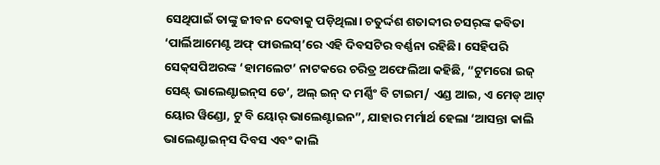ସେଥିପାଇଁ ତାଙ୍କୁ ଜୀବନ ଦେବାକୁ ପଡ଼ିଥିଲା। ଚତୁର୍ଦ୍ଦଶ ଶତାବ୍ଦୀର ଚସର୍‌ଙ୍କ କବିତା ‘ପାର୍ଲିଆମେଣ୍ଟ ଅଫ୍ ଫାଉଲସ୍’ରେ ଏହି ଦିବସଟିର ବର୍ଣ୍ଣନା ରହିଛି। ସେହିପରି ସେକ୍‌ସପିଅରଙ୍କ ‘ହାମଲେଟ’ ନାଟକରେ ଚରିତ୍ର ଅଫେଲିଆ କହିଛି, “ଟୁମରୋ ଇଜ୍ ସେଣ୍ଟ୍ ଭାଲେଣ୍ଟାଇନ୍‌ସ ଡେ’, ଅଲ୍ ଇନ୍ ଦ ମର୍ଣ୍ଣିଂ ବି ଟାଇମ/ ଏଣ୍ଡ ଆଇ, ଏ ମେଡ୍ ଆଟ୍ ୟୋର ୱିଣ୍ଡୋ, ଟୁ ବି ୟୋର୍ ଭାଲେଣ୍ଟାଇନ”, ଯାହାର ମର୍ମାର୍ଥ ହେଲା ‘ଆସନ୍ତା କାଲି ଭାଲେଣ୍ଟାଇନ୍‌ସ ଦିବସ ଏବଂ କାଲି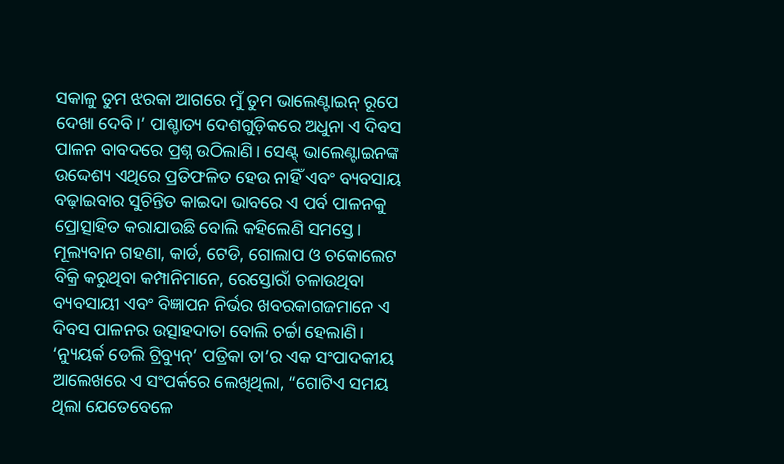ସକାଳୁ ତୁମ ଝରକା ଆଗରେ ମୁଁ ତୁମ ଭାଲେଣ୍ଟାଇନ୍‌ ରୂପେ ଦେଖା ଦେବି।’ ପାଶ୍ଚାତ୍ୟ ଦେଶଗୁଡ଼ିକରେ ଅଧୁନା ଏ ଦିବସ ପାଳନ ବାବଦରେ ପ୍ରଶ୍ନ ଉଠିଲାଣି। ସେଣ୍ଟ୍ ଭାଲେଣ୍ଟାଇନଙ୍କ ଉଦ୍ଦେଶ୍ୟ ଏଥିରେ ପ୍ରତିଫଳିତ ହେଉ ନାହିଁ ଏବଂ ବ୍ୟବସାୟ ବଢ଼ାଇବାର ସୁଚିନ୍ତିତ କାଇଦା ଭାବରେ ଏ ପର୍ବ ପାଳନକୁ ପ୍ରୋତ୍ସାହିତ କରାଯାଉଛି ବୋଲି କହିଲେଣି ସମସ୍ତେ। ମୂଲ୍ୟବାନ ଗହଣା, କାର୍ଡ, ଟେଡି, ଗୋଲାପ ଓ ଚକୋଲେଟ ବିକ୍ରି କରୁଥିବା କମ୍ପାନିମାନେ, ରେସ୍ତୋରାଁ ଚଳାଉଥିବା ବ୍ୟବସାୟୀ ଏବଂ ବିଜ୍ଞାପନ ନିର୍ଭର ଖବରକାଗଜମାନେ ଏ ଦିବସ ପାଳନର ଉତ୍ସାହଦାତା ବୋଲି ଚର୍ଚ୍ଚା ହେଲାଣି। ‘ନ୍ୟୁୟର୍କ ଡେଲି ଟ୍ରିବ୍ୟୁନ୍’ ପତ୍ରିକା ତା’ର ଏକ ସଂପାଦକୀୟ ଆଲେଖରେ ଏ ସଂପର୍କରେ ଲେଖିଥିଲା, “ଗୋଟିଏ ସମୟ ଥିଲା ଯେତେବେଳେ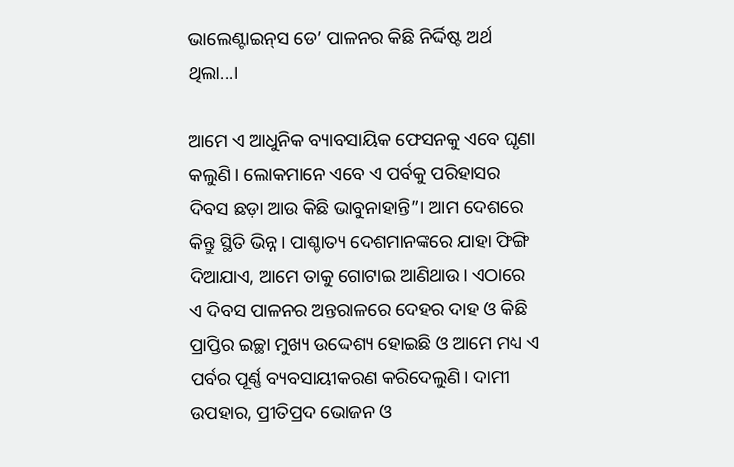ଭାଲେଣ୍ଟାଇନ୍‌ସ ଡେ’ ପାଳନର କିଛି ନିର୍ଦ୍ଦିଷ୍ଟ ଅର୍ଥ ଥିଲା...।

ଆମେ ଏ ଆଧୁନିକ ବ୍ୟାବସାୟିକ ଫେସନକୁ ଏବେ ଘୃଣା କଲୁଣି। ଲୋକମାନେ ଏବେ ଏ ପର୍ବକୁ ପରିହାସର ଦିବସ ଛଡ଼ା ଆଉ କିଛି ଭାବୁନାହାନ୍ତି”। ଆମ ଦେଶରେ କିନ୍ତୁ ସ୍ଥିତି ଭିନ୍ନ। ପାଶ୍ଚାତ୍ୟ ଦେଶମାନଙ୍କରେ ଯାହା ଫିଙ୍ଗି ଦିଆଯାଏ, ଆମେ ତାକୁ ଗୋଟାଇ ଆଣିଥାଉ। ଏଠାରେ ଏ ଦିବସ ପାଳନର ଅନ୍ତରାଳରେ ଦେହର ଦାହ ଓ କିଛି ପ୍ରାପ୍ତିର ଇଚ୍ଛା ମୁଖ୍ୟ ଉଦ୍ଦେଶ୍ୟ ହୋଇଛି ଓ ଆମେ ମଧ୍ୟ ଏ ପର୍ବର ପୂର୍ଣ୍ଣ ବ୍ୟବସାୟୀକରଣ କରିଦେଲୁଣି। ଦାମୀ ଉପହାର, ପ୍ରୀତିପ୍ରଦ ଭୋଜନ ଓ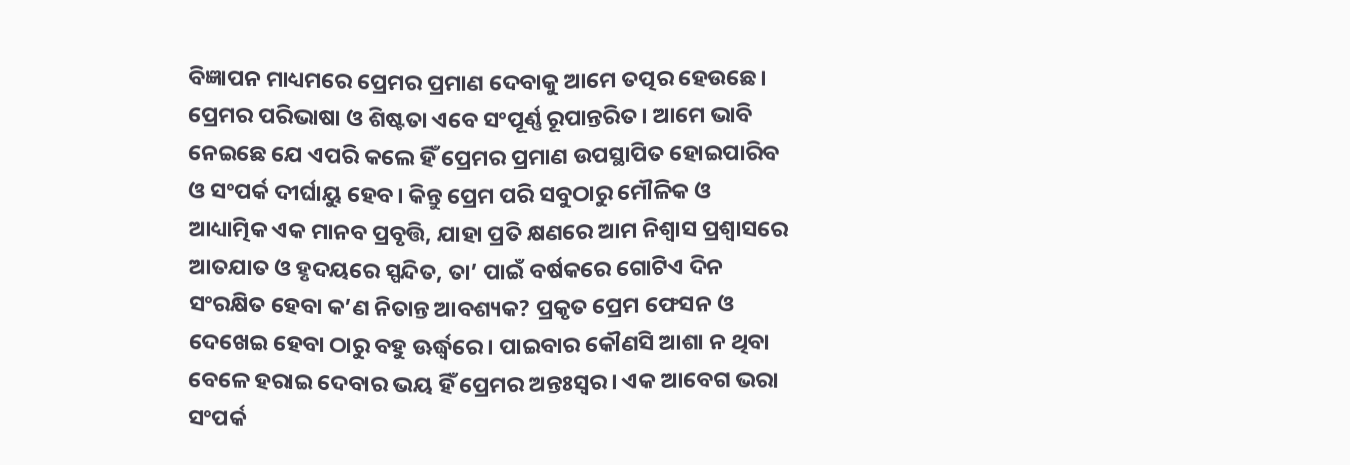ବିଜ୍ଞାପନ ମାଧ୍ୟମରେ ପ୍ରେମର ପ୍ରମାଣ ଦେବାକୁ ଆମେ ତତ୍ପର ହେଉଛେ। ପ୍ରେମର ପରିଭାଷା ଓ ଶିଷ୍ଟତା ଏବେ ସଂପୂର୍ଣ୍ଣ ରୂପାନ୍ତରିତ। ଆମେ ଭାବି ନେଇଛେ ଯେ ଏପରି କଲେ ହିଁ ପ୍ରେମର ପ୍ରମାଣ ଉପସ୍ଥାପିତ ହୋଇପାରିବ ଓ ସଂପର୍କ ଦୀର୍ଘାୟୁ ହେବ। କିନ୍ତୁ ପ୍ରେମ ପରି ସବୁଠାରୁ ମୌଳିକ ଓ ଆଧ୍ୟାତ୍ମିକ ଏକ ମାନବ ପ୍ରବୃତ୍ତି, ଯାହା ପ୍ରତି କ୍ଷଣରେ ଆମ ନିଶ୍ବାସ ପ୍ରଶ୍ବାସରେ ଆତଯାତ ଓ ହୃଦୟରେ ସ୍ପନ୍ଦିତ, ତା’ ପାଇଁ ବର୍ଷକରେ ଗୋଟିଏ ଦିନ ସଂରକ୍ଷିତ ହେବା କ’ଣ ନିତାନ୍ତ ଆବଶ୍ୟକ? ପ୍ରକୃତ ପ୍ରେମ ଫେସନ ଓ ଦେଖେଇ ହେବା ଠାରୁ ବହୁ ଊର୍ଦ୍ଧ୍ବରେ। ପାଇବାର କୌଣସି ଆଶା ନ ଥିବା ବେଳେ ହରାଇ ଦେବାର ଭୟ ହିଁ ପ୍ରେମର ଅନ୍ତଃସ୍ବର। ଏକ ଆବେଗ ଭରା ସଂପର୍କ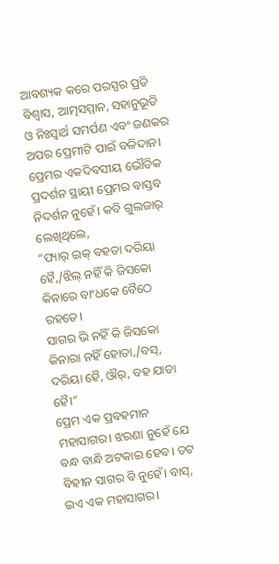ଆବଶ୍ୟକ କରେ ପରସ୍ପର ପ୍ରତି ବିଶ୍ୱାସ, ଆତ୍ମସମ୍ମାନ, ସହାନୁଭୂତି ଓ ନିଃସ୍ବାର୍ଥ ସମର୍ପଣ ଏବଂ ଜଣକର ଅପର ପ୍ରେମୀଟି ପାଇଁ ବଳିଦାନ। ପ୍ରେମର ଏକଦିବସୀୟ ଭୌତିକ ପ୍ରଦର୍ଶନ ସ୍ଥାୟୀ ପ୍ରେମର ବାସ୍ତବ ନିଦର୍ଶନ ନୁହେଁ। କବି ଗୁଲଜାର୍ ଲେଖିଥିଲେ,
“ପ୍ୟାର୍ ଇକ୍ ବହତା ଦରିୟା ହୈ,/ଝିଲ୍ ନହିଁ କି ଜିସକୋ କିନାରେ ବାଂଧକେ ବୈଠେ ରହତେ।
ସାଗର ଭି ନହିଁ କି ଜିସକୋ କିନାରା ନହିଁ ହୋତା,/ବସ୍, ଦରିୟା ହୈ, ଔର୍, ବହ ଯାତା ହୈ।”
ପ୍ରେମ ଏକ ପ୍ରବହମାନ ମହାସାଗର। ଝରଣା ନୁହେଁ ଯେ ବନ୍ଧ ବାନ୍ଧି ଅଟକାଇ ହେବ। ତଟ ବିହୀନ ସାଗର ବି ନୁହେଁ। ବାସ୍, ଇଏ ଏକ ମହାସାଗର।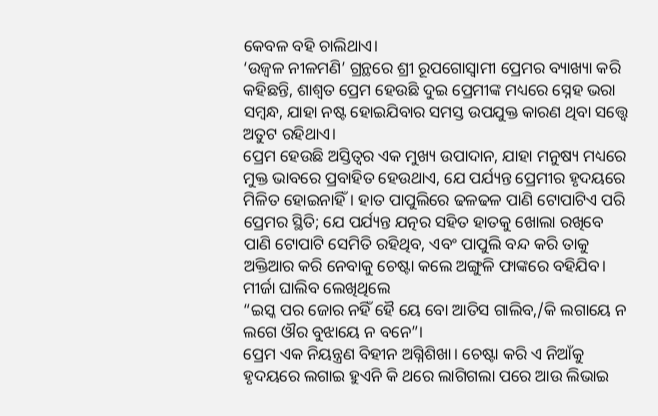କେବଳ ବହି ଚାଲିଥାଏ।
‘ଉଜ୍ବଳ ନୀଳମଣି’ ଗ୍ରନ୍ଥରେ ଶ୍ରୀ ରୂପଗୋସ୍ବାମୀ ପ୍ରେମର ବ୍ୟାଖ୍ୟା କରି କହିଛନ୍ତି, ଶାଶ୍ବତ ପ୍ରେମ ହେଉଛି ଦୁଇ ପ୍ରେମୀଙ୍କ ମଧ୍ୟରେ ସ୍ନେହ ଭରା ସମ୍ବନ୍ଧ, ଯାହା ନଷ୍ଟ ହୋଇଯିବାର ସମସ୍ତ ଉପଯୁକ୍ତ କାରଣ ଥିବା ସତ୍ତ୍ୱେ ଅତୁଟ ରହିଥାଏ।
ପ୍ରେମ ହେଉଛି ଅସ୍ତିତ୍ବର ଏକ ମୁଖ୍ୟ ଉପାଦାନ, ଯାହା ମନୁଷ୍ୟ ମଧ୍ୟରେ ମୁକ୍ତ ଭାବରେ ପ୍ରବାହିତ ହେଉଥାଏ, ଯେ ପର୍ଯ୍ୟନ୍ତ ପ୍ରେମୀର ହୃଦୟରେ ମିଳିତ ହୋଇନାହିଁ। ହାତ ପାପୁଲିରେ ଢଳଢଳ ପାଣି ଟୋପାଟିଏ ପରି ପ୍ରେମର ସ୍ଥିତି; ଯେ ପର୍ଯ୍ୟନ୍ତ ଯତ୍ନର ସହିତ ହାତକୁ ଖୋଲା ରଖିବେ ପାଣି ଟୋପାଟି ସେମିତି ରହିଥିବ, ଏବଂ ପାପୁଲି ବନ୍ଦ କରି ତାକୁ ଅକ୍ତିଆର କରି ନେବାକୁ ଚେଷ୍ଟା କଲେ ଅଙ୍ଗୁଳି ଫାଙ୍କରେ ବହିଯିବ। ମୀର୍ଜା ଘାଲିବ ଲେଖିଥିଲେ
“ଇସ୍କ ପର ଜୋର ନହିଁ ହୈ ୟେ ବୋ ଆତିସ ଗାଲିବ,/କି ଲଗାୟେ ନ ଲଗେ ଔର ବୁଝାୟେ ନ ବନେ”।
ପ୍ରେମ ଏକ ନିୟନ୍ତ୍ରଣ ବିହୀନ ଅଗ୍ନିଶିଖା। ଚେଷ୍ଟା କରି ଏ ନିଆଁକୁ ହୃଦୟରେ ଲଗାଇ ହୁଏନି କି ଥରେ ଲାଗିଗଲା ପରେ ଆଉ ଲିଭାଇ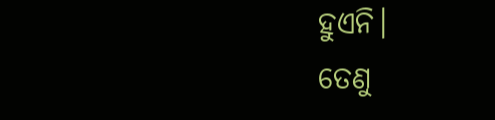ହୁଏନି।
ତେଣୁ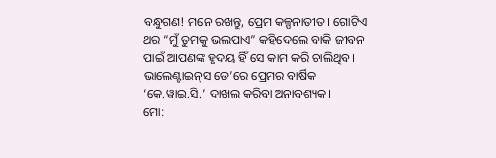ବନ୍ଧୁଗଣ! ମନେ ରଖନ୍ତୁ, ପ୍ରେମ କଳ୍ପନାତୀତ। ଗୋଟିଏ ଥର “ମୁଁ ତୁମକୁ ଭଲପାଏ” କହିଦେଲେ ବାକି ଜୀବନ ପାଇଁ ଆପଣଙ୍କ ହୃଦୟ ହିଁ ସେ କାମ କରି ଚାଲିଥିବ। ଭାଲେଣ୍ଟାଇନ୍‌ସ ଡେ’ରେ ପ୍ରେମର ବାର୍ଷିକ ‘କେ.ୱାଇ.ସି.’ ଦାଖଲ କରିବା ଅନାବଶ୍ୟକ।
ମୋ: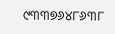୯୩୩୭୬୪୮୬୩୮